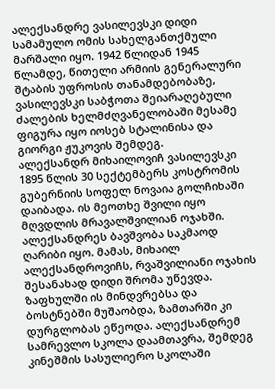ალექსანდრე ვასილევსკი დიდი სამამულო ომის სახელგანთქმული მარშალი იყო. 1942 წლიდან 1945 წლამდე, წითელი არმიის გენერალური შტაბის უფროსის თანამდებობაზე, ვასილევსკი საბჭოთა შეიარაღებული ძალების ხელმძღვანელობაში მესამე ფიგურა იყო იოსებ სტალინისა და გიორგი ჟუკოვის შემდეგ.
ალექსანდრ მიხაილოვიჩ ვასილევსკი 1895 წლის 30 სექტემბერს კოსტრომის გუბერნიის სოფელ ნოვაია გოლჩიხაში დაიბადა. ის მეოთხე შვილი იყო მღვდლის მრავალშვილიან ოჯახში. ალექსანდრეს ბავშვობა საკმაოდ ღარიბი იყო. მამას, მიხაილ ალექსანდროვიჩს, რვაშვილიანი ოჯახის შესანახად დიდი შრომა უწევდა. ზაფხულში ის მინდვრებსა და ბოსტნებში მუშაობდა, ზამთარში კი დურგლობას ეწეოდა. ალექსანდრემ სამრევლო სკოლა დაამთავრა, შემდეგ კინეშმის სასულიერო სკოლაში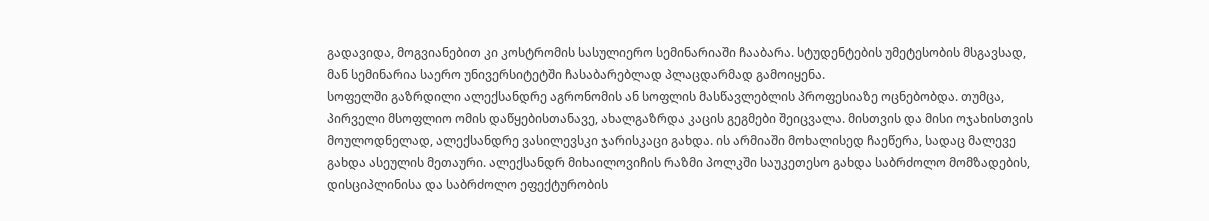გადავიდა, მოგვიანებით კი კოსტრომის სასულიერო სემინარიაში ჩააბარა. სტუდენტების უმეტესობის მსგავსად, მან სემინარია საერო უნივერსიტეტში ჩასაბარებლად პლაცდარმად გამოიყენა.
სოფელში გაზრდილი ალექსანდრე აგრონომის ან სოფლის მასწავლებლის პროფესიაზე ოცნებობდა. თუმცა, პირველი მსოფლიო ომის დაწყებისთანავე, ახალგაზრდა კაცის გეგმები შეიცვალა. მისთვის და მისი ოჯახისთვის მოულოდნელად, ალექსანდრე ვასილევსკი ჯარისკაცი გახდა. ის არმიაში მოხალისედ ჩაეწერა, სადაც მალევე გახდა ასეულის მეთაური. ალექსანდრ მიხაილოვიჩის რაზმი პოლკში საუკეთესო გახდა საბრძოლო მომზადების, დისციპლინისა და საბრძოლო ეფექტურობის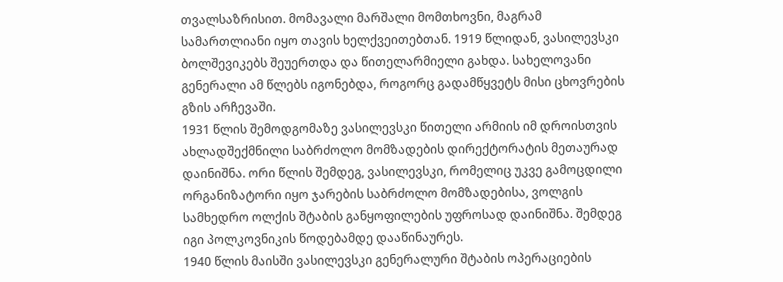თვალსაზრისით. მომავალი მარშალი მომთხოვნი, მაგრამ სამართლიანი იყო თავის ხელქვეითებთან. 1919 წლიდან, ვასილევსკი ბოლშევიკებს შეუერთდა და წითელარმიელი გახდა. სახელოვანი გენერალი ამ წლებს იგონებდა, როგორც გადამწყვეტს მისი ცხოვრების გზის არჩევაში.
1931 წლის შემოდგომაზე ვასილევსკი წითელი არმიის იმ დროისთვის ახლადშექმნილი საბრძოლო მომზადების დირექტორატის მეთაურად დაინიშნა. ორი წლის შემდეგ, ვასილევსკი, რომელიც უკვე გამოცდილი ორგანიზატორი იყო ჯარების საბრძოლო მომზადებისა, ვოლგის სამხედრო ოლქის შტაბის განყოფილების უფროსად დაინიშნა. შემდეგ იგი პოლკოვნიკის წოდებამდე დააწინაურეს.
1940 წლის მაისში ვასილევსკი გენერალური შტაბის ოპერაციების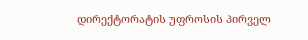დირექტორატის უფროსის პირველ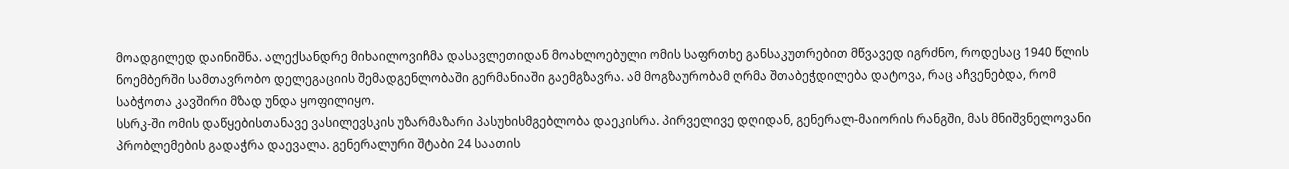მოადგილედ დაინიშნა. ალექსანდრე მიხაილოვიჩმა დასავლეთიდან მოახლოებული ომის საფრთხე განსაკუთრებით მწვავედ იგრძნო, როდესაც 1940 წლის ნოემბერში სამთავრობო დელეგაციის შემადგენლობაში გერმანიაში გაემგზავრა. ამ მოგზაურობამ ღრმა შთაბეჭდილება დატოვა, რაც აჩვენებდა, რომ საბჭოთა კავშირი მზად უნდა ყოფილიყო.
სსრკ-ში ომის დაწყებისთანავე ვასილევსკის უზარმაზარი პასუხისმგებლობა დაეკისრა. პირველივე დღიდან, გენერალ-მაიორის რანგში, მას მნიშვნელოვანი პრობლემების გადაჭრა დაევალა. გენერალური შტაბი 24 საათის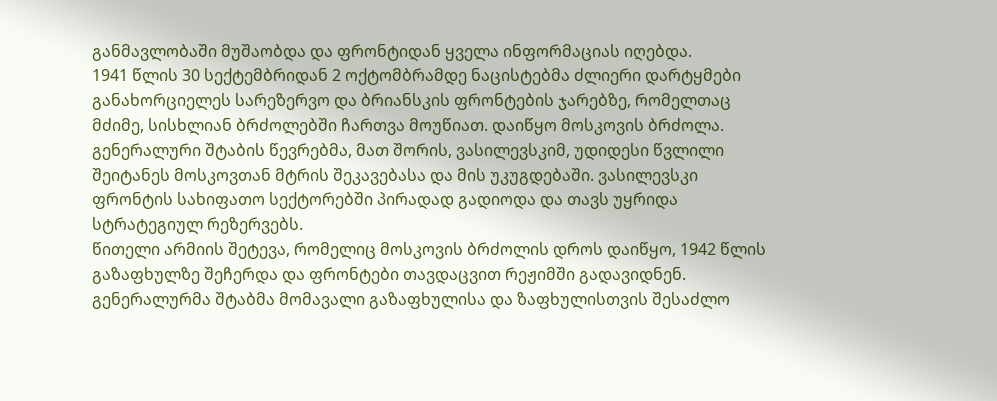განმავლობაში მუშაობდა და ფრონტიდან ყველა ინფორმაციას იღებდა.
1941 წლის 30 სექტემბრიდან 2 ოქტომბრამდე ნაცისტებმა ძლიერი დარტყმები განახორციელეს სარეზერვო და ბრიანსკის ფრონტების ჯარებზე, რომელთაც მძიმე, სისხლიან ბრძოლებში ჩართვა მოუწიათ. დაიწყო მოსკოვის ბრძოლა. გენერალური შტაბის წევრებმა, მათ შორის, ვასილევსკიმ, უდიდესი წვლილი შეიტანეს მოსკოვთან მტრის შეკავებასა და მის უკუგდებაში. ვასილევსკი ფრონტის სახიფათო სექტორებში პირადად გადიოდა და თავს უყრიდა სტრატეგიულ რეზერვებს.
წითელი არმიის შეტევა, რომელიც მოსკოვის ბრძოლის დროს დაიწყო, 1942 წლის გაზაფხულზე შეჩერდა და ფრონტები თავდაცვით რეჟიმში გადავიდნენ. გენერალურმა შტაბმა მომავალი გაზაფხულისა და ზაფხულისთვის შესაძლო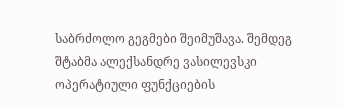საბრძოლო გეგმები შეიმუშავა. შემდეგ შტაბმა ალექსანდრე ვასილევსკი ოპერატიული ფუნქციების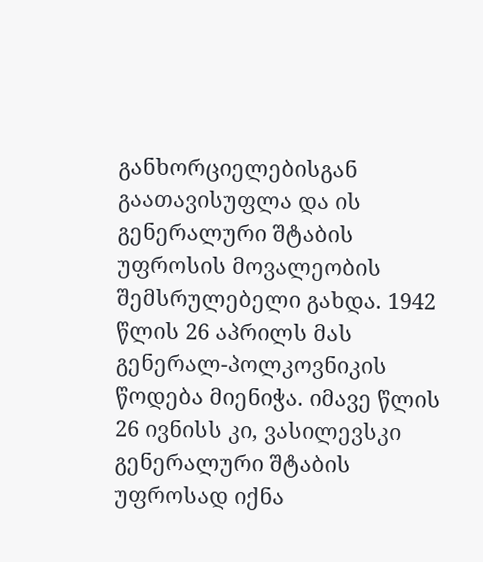განხორციელებისგან გაათავისუფლა და ის გენერალური შტაბის უფროსის მოვალეობის შემსრულებელი გახდა. 1942 წლის 26 აპრილს მას გენერალ-პოლკოვნიკის წოდება მიენიჭა. იმავე წლის 26 ივნისს კი, ვასილევსკი გენერალური შტაბის უფროსად იქნა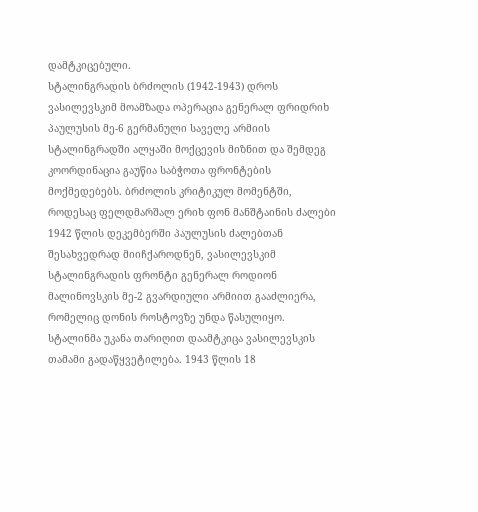დამტკიცებული.
სტალინგრადის ბრძოლის (1942-1943) დროს ვასილევსკიმ მოამზადა ოპერაცია გენერალ ფრიდრიხ პაულუსის მე-6 გერმანული საველე არმიის სტალინგრადში ალყაში მოქცევის მიზნით და შემდეგ კოორდინაცია გაუწია საბჭოთა ფრონტების მოქმედებებს. ბრძოლის კრიტიკულ მომენტში, როდესაც ფელდმარშალ ერიხ ფონ მანშტაინის ძალები 1942 წლის დეკემბერში პაულუსის ძალებთან შესახვედრად მიიჩქაროდნენ, ვასილევსკიმ სტალინგრადის ფრონტი გენერალ როდიონ მალინოვსკის მე-2 გვარდიული არმიით გააძლიერა, რომელიც დონის როსტოვზე უნდა წასულიყო. სტალინმა უკანა თარიღით დაამტკიცა ვასილევსკის თამამი გადაწყვეტილება. 1943 წლის 18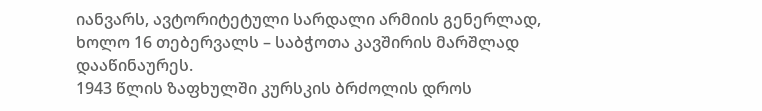იანვარს, ავტორიტეტული სარდალი არმიის გენერლად, ხოლო 16 თებერვალს – საბჭოთა კავშირის მარშლად დააწინაურეს.
1943 წლის ზაფხულში კურსკის ბრძოლის დროს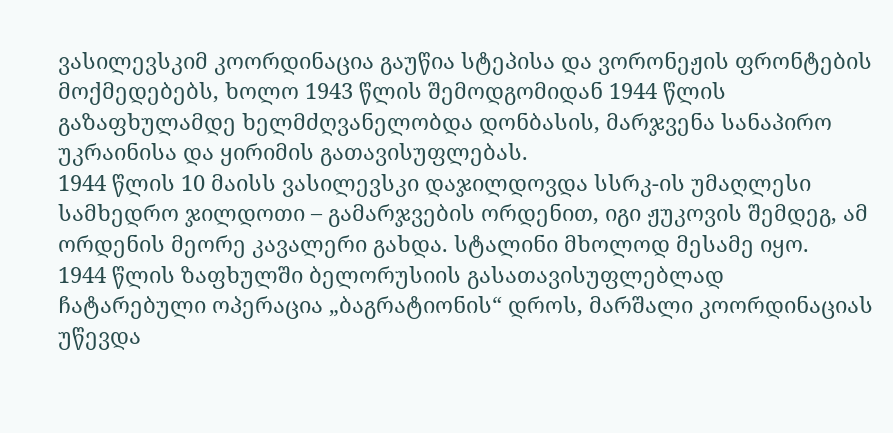ვასილევსკიმ კოორდინაცია გაუწია სტეპისა და ვორონეჟის ფრონტების მოქმედებებს, ხოლო 1943 წლის შემოდგომიდან 1944 წლის გაზაფხულამდე ხელმძღვანელობდა დონბასის, მარჯვენა სანაპირო უკრაინისა და ყირიმის გათავისუფლებას.
1944 წლის 10 მაისს ვასილევსკი დაჯილდოვდა სსრკ-ის უმაღლესი სამხედრო ჯილდოთი – გამარჯვების ორდენით, იგი ჟუკოვის შემდეგ, ამ ორდენის მეორე კავალერი გახდა. სტალინი მხოლოდ მესამე იყო.
1944 წლის ზაფხულში ბელორუსიის გასათავისუფლებლად ჩატარებული ოპერაცია „ბაგრატიონის“ დროს, მარშალი კოორდინაციას უწევდა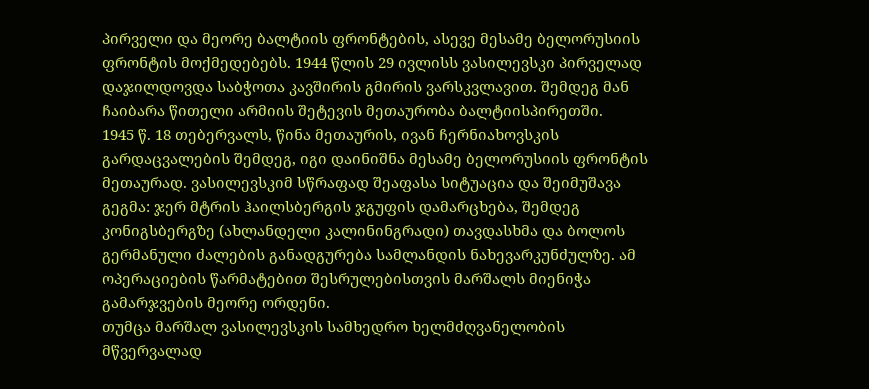პირველი და მეორე ბალტიის ფრონტების, ასევე მესამე ბელორუსიის ფრონტის მოქმედებებს. 1944 წლის 29 ივლისს ვასილევსკი პირველად დაჯილდოვდა საბჭოთა კავშირის გმირის ვარსკვლავით. შემდეგ მან ჩაიბარა წითელი არმიის შეტევის მეთაურობა ბალტიისპირეთში.
1945 წ. 18 თებერვალს, წინა მეთაურის, ივან ჩერნიახოვსკის გარდაცვალების შემდეგ, იგი დაინიშნა მესამე ბელორუსიის ფრონტის მეთაურად. ვასილევსკიმ სწრაფად შეაფასა სიტუაცია და შეიმუშავა გეგმა: ჯერ მტრის ჰაილსბერგის ჯგუფის დამარცხება, შემდეგ კონიგსბერგზე (ახლანდელი კალინინგრადი) თავდასხმა და ბოლოს გერმანული ძალების განადგურება სამლანდის ნახევარკუნძულზე. ამ ოპერაციების წარმატებით შესრულებისთვის მარშალს მიენიჭა გამარჯვების მეორე ორდენი.
თუმცა მარშალ ვასილევსკის სამხედრო ხელმძღვანელობის მწვერვალად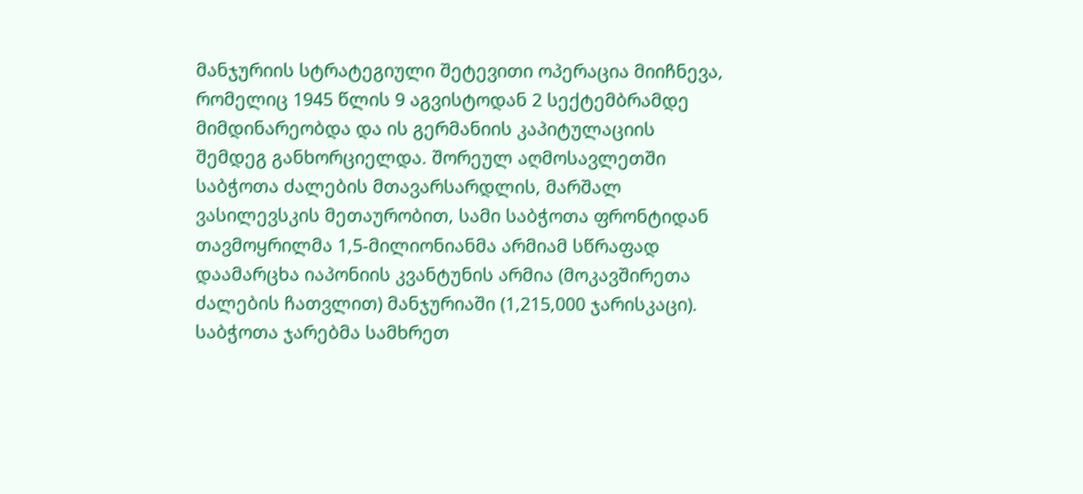მანჯურიის სტრატეგიული შეტევითი ოპერაცია მიიჩნევა, რომელიც 1945 წლის 9 აგვისტოდან 2 სექტემბრამდე მიმდინარეობდა და ის გერმანიის კაპიტულაციის შემდეგ განხორციელდა. შორეულ აღმოსავლეთში საბჭოთა ძალების მთავარსარდლის, მარშალ ვასილევსკის მეთაურობით, სამი საბჭოთა ფრონტიდან თავმოყრილმა 1,5-მილიონიანმა არმიამ სწრაფად დაამარცხა იაპონიის კვანტუნის არმია (მოკავშირეთა ძალების ჩათვლით) მანჯურიაში (1,215,000 ჯარისკაცი). საბჭოთა ჯარებმა სამხრეთ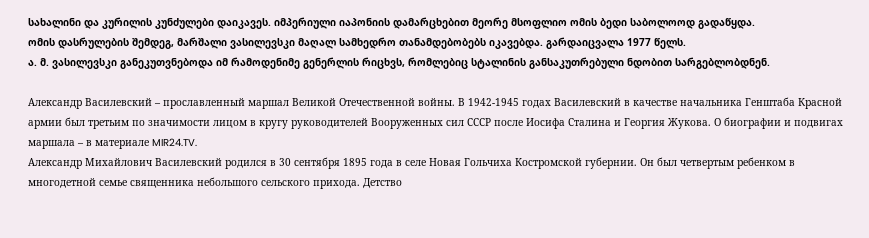სახალინი და კურილის კუნძულები დაიკავეს. იმპერიული იაპონიის დამარცხებით მეორე მსოფლიო ომის ბედი საბოლოოდ გადაწყდა.
ომის დასრულების შემდეგ, მარშალი ვასილევსკი მაღალ სამხედრო თანამდებობებს იკავებდა. გარდაიცვალა 1977 წელს.
ა. მ. ვასილევსკი განეკუთვნებოდა იმ რამოდენიმე გენერლის რიცხვს, რომლებიც სტალინის განსაკუთრებული ნდობით სარგებლობდნენ.

Александр Василевский – прославленный маршал Великой Отечественной войны. В 1942-1945 годах Василевский в качестве начальника Генштаба Красной армии был третьим по значимости лицом в кругу руководителей Вооруженных сил СССР после Иосифа Сталина и Георгия Жукова. О биографии и подвигах маршала – в материале MIR24.TV.
Александр Михайлович Василевский родился в 30 сентября 1895 года в селе Новая Гольчиха Костромской губернии. Он был четвертым ребенком в многодетной семье священника небольшого сельского прихода. Детство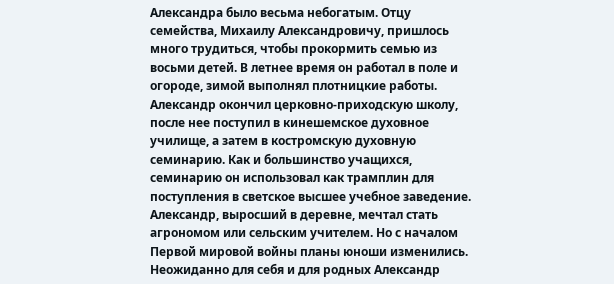Александра было весьма небогатым. Отцу семейства, Михаилу Александровичу, пришлось много трудиться, чтобы прокормить семью из восьми детей. В летнее время он работал в поле и огороде, зимой выполнял плотницкие работы. Александр окончил церковно-приходскую школу, после нее поступил в кинешемское духовное училище, а затем в костромскую духовную семинарию. Как и большинство учащихся, семинарию он использовал как трамплин для поступления в светское высшее учебное заведение.
Александр, выросший в деревне, мечтал стать агрономом или сельским учителем. Но с началом Первой мировой войны планы юноши изменились. Неожиданно для себя и для родных Александр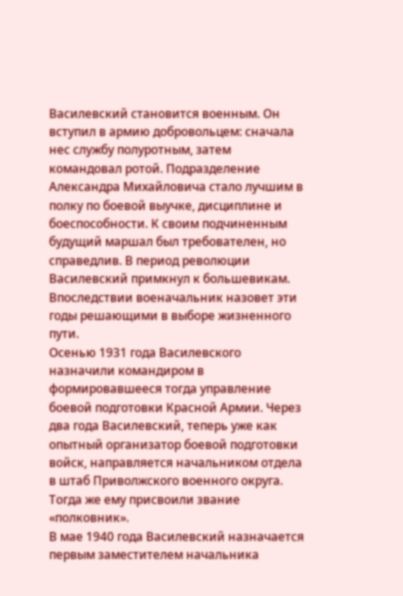Василевский становится военным. Он вступил в армию добровольцем: сначала нес службу полуротным, затем командовал ротой. Подразделение Александра Михайловича стало лучшим в полку по боевой выучке, дисциплине и боеспособности. К своим подчиненным будущий маршал был требователен, но справедлив. В период революции Василевский примкнул к большевикам. Впоследствии военачальник назовет эти годы решающими в выборе жизненного пути.
Осенью 1931 года Василевского назначили командиром в формировавшееся тогда управление боевой подготовки Красной Армии. Через два года Василевский, теперь уже как опытный организатор боевой подготовки войск, направляется начальником отдела в штаб Приволжского военного округа. Тогда же ему присвоили звание «полковник».
В мае 1940 года Василевский назначается первым заместителем начальника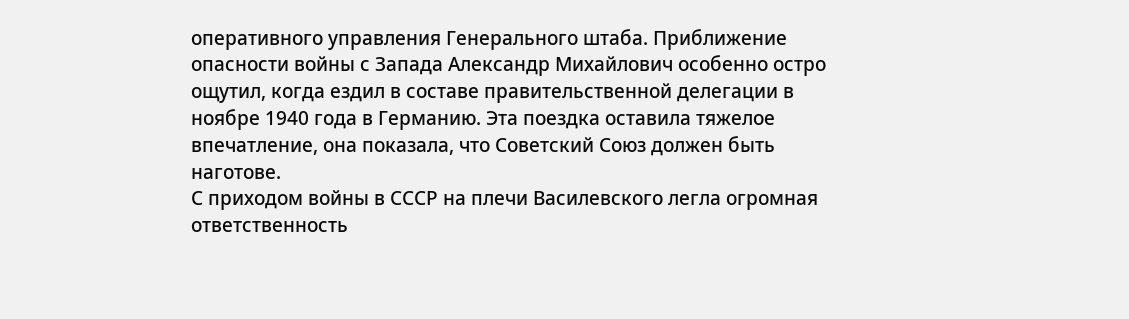оперативного управления Генерального штаба. Приближение опасности войны с Запада Александр Михайлович особенно остро ощутил, когда ездил в составе правительственной делегации в ноябре 1940 года в Германию. Эта поездка оставила тяжелое впечатление, она показала, что Советский Союз должен быть наготове.
С приходом войны в СССР на плечи Василевского легла огромная ответственность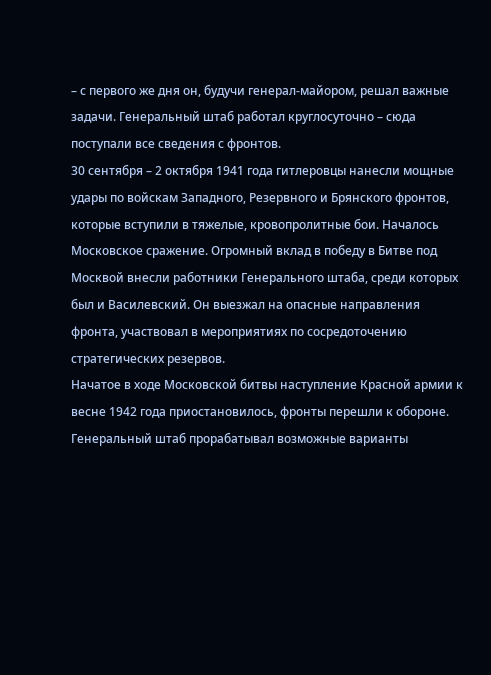– с первого же дня он, будучи генерал-майором, решал важные задачи. Генеральный штаб работал круглосуточно – сюда поступали все сведения с фронтов.
30 сентября – 2 октября 1941 года гитлеровцы нанесли мощные удары по войскам Западного, Резервного и Брянского фронтов, которые вступили в тяжелые, кровопролитные бои. Началось Московское сражение. Огромный вклад в победу в Битве под Москвой внесли работники Генерального штаба, среди которых был и Василевский. Он выезжал на опасные направления фронта, участвовал в мероприятиях по сосредоточению стратегических резервов.
Начатое в ходе Московской битвы наступление Красной армии к весне 1942 года приостановилось, фронты перешли к обороне. Генеральный штаб прорабатывал возможные варианты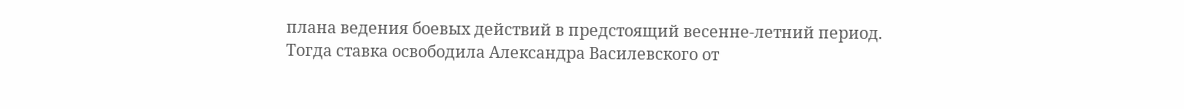плана ведения боевых действий в предстоящий весенне-летний период. Тогда ставка освободила Александра Василевского от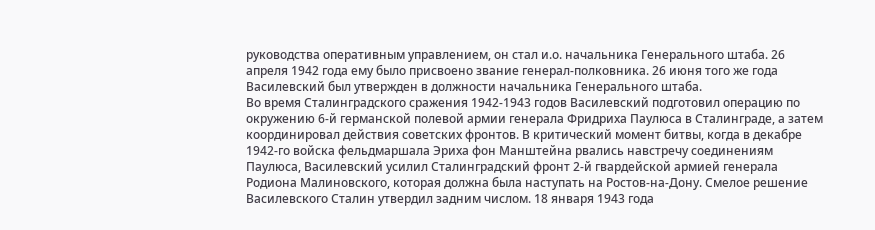руководства оперативным управлением, он стал и.о. начальника Генерального штаба. 26 апреля 1942 года ему было присвоено звание генерал-полковника. 26 июня того же года Василевский был утвержден в должности начальника Генерального штаба.
Во время Сталинградского сражения 1942-1943 годов Василевский подготовил операцию по окружению 6-й германской полевой армии генерала Фридриха Паулюса в Сталинграде, а затем координировал действия советских фронтов. В критический момент битвы, когда в декабре 1942-го войска фельдмаршала Эриха фон Манштейна рвались навстречу соединениям Паулюса, Василевский усилил Сталинградский фронт 2-й гвардейской армией генерала Родиона Малиновского, которая должна была наступать на Ростов-на-Дону. Смелое решение Василевского Сталин утвердил задним числом. 18 января 1943 года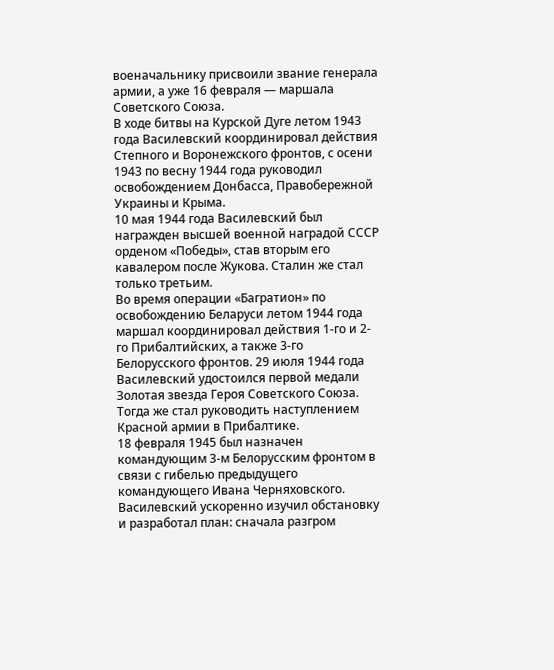военачальнику присвоили звание генерала армии, а уже 16 февраля — маршала Советского Союза.
В ходе битвы на Курской Дуге летом 1943 года Василевский координировал действия Степного и Воронежского фронтов, с осени 1943 по весну 1944 года руководил освобождением Донбасса, Правобережной Украины и Крыма.
10 мая 1944 года Василевский был награжден высшей военной наградой СССР орденом «Победы», став вторым его кавалером после Жукова. Сталин же стал только третьим.
Во время операции «Багратион» по освобождению Беларуси летом 1944 года маршал координировал действия 1-го и 2-го Прибалтийских, а также 3-го Белорусского фронтов. 29 июля 1944 года Василевский удостоился первой медали Золотая звезда Героя Советского Союза. Тогда же стал руководить наступлением Красной армии в Прибалтике.
18 февраля 1945 был назначен командующим 3-м Белорусским фронтом в связи с гибелью предыдущего командующего Ивана Черняховского. Василевский ускоренно изучил обстановку и разработал план: сначала разгром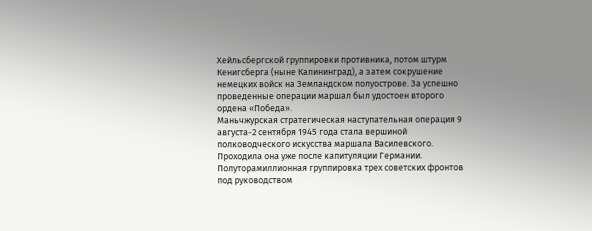Хейльсбергской группировки противника, потом штурм Кенигсберга (ныне Калининград), а затем сокрушение немецких войск на Земландском полуострове. За успешно проведенные операции маршал был удостоен второго ордена «Победа».
Маньчжурская стратегическая наступательная операция 9 августа-2 сентября 1945 года стала вершиной полководческого искусства маршала Василевского. Проходила она уже после капитуляции Германии.
Полуторамиллионная группировка трех советских фронтов под руководством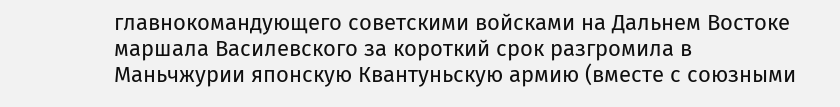главнокомандующего советскими войсками на Дальнем Востоке маршала Василевского за короткий срок разгромила в Маньчжурии японскую Квантуньскую армию (вместе с союзными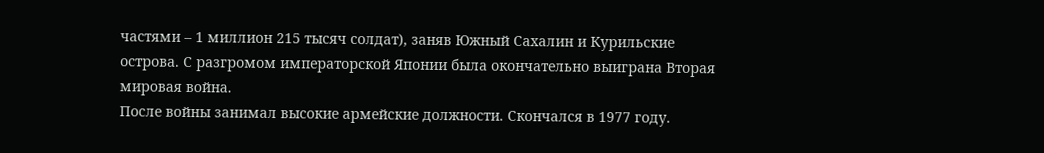частями – 1 миллион 215 тысяч солдат), заняв Южный Сахалин и Курильские острова. С разгромом императорской Японии была окончательно выиграна Вторая мировая война.
После войны занимал высокие армейские должности. Скончался в 1977 году.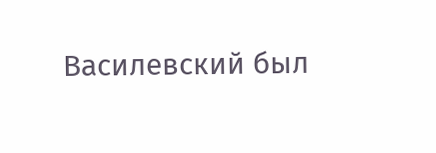Василевский был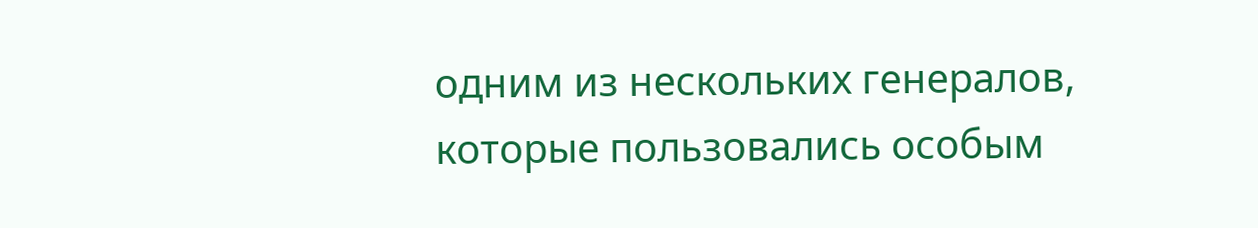одним из нескольких генералов, которые пользовались особым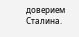доверием Сталина.